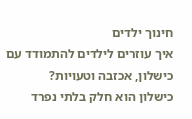חינוך ילדים
איך עוזרים לילדים להתמודד עם כישלון, אכזבה וטעויות?
כישלון הוא חלק בלתי נפרד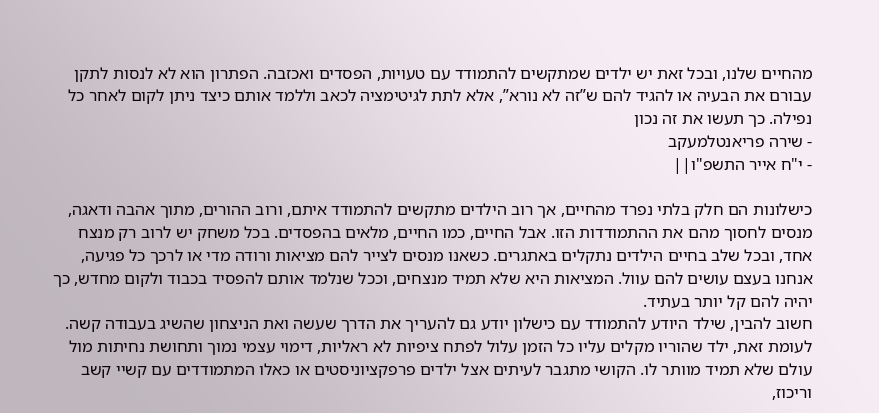מהחיים שלנו, ובכל זאת יש ילדים שמתקשים להתמודד עם טעויות, הפסדים ואכזבה. הפתרון הוא לא לנסות לתקן עבורם את הבעיה או להגיד להם ש”זה לא נורא”, אלא לתת לגיטימציה לכאב וללמד אותם כיצד ניתן לקום לאחר כל נפילה. כך תעשו את זה נכון
- שירה פריאנטלמעקב
- י"ח אייר התשפ"ו||

כישלונות הם חלק בלתי נפרד מהחיים, אך רוב הילדים מתקשים להתמודד איתם, ורוב ההורים, מתוך אהבה ודאגה, מנסים לחסוך מהם את ההתמודדות הזו. אבל החיים, כמו החיים, מלאים בהפסדים. בכל משחק יש לרוב רק מנצח אחד, ובכל שלב בחיים הילדים נתקלים באתגרים. כשאנו מנסים לצייר להם מציאות ורודה מדי או לרכך כל פגיעה, אנחנו בעצם עושים להם עוול. המציאות היא שלא תמיד מנצחים, וככל שנלמד אותם להפסיד בכבוד ולקום מחדש, כך יהיה להם קל יותר בעתיד.
חשוב להבין, שילד היודע להתמודד עם כישלון יודע גם להעריך את הדרך שעשה ואת הניצחון שהשיג בעבודה קשה. לעומת זאת, ילד שהוריו מקלים עליו כל הזמן עלול לפתח ציפיות לא ראליות, דימוי עצמי נמוך ותחושת נחיתות מול עולם שלא תמיד מוותר לו. הקושי מתגבר לעיתים אצל ילדים פרפקציוניסטים או כאלו המתמודדים עם קשיי קשב וריכוז,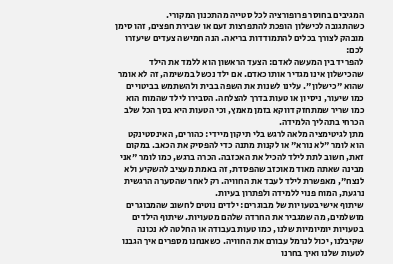המגיבים בחוסר פרופורציה לכל סטייה מהתכנון המקורי.
כשהתגובה לכישלון הופכת להתפרצות זעם או שבירת חפצים, זהו סימן מובהק לצורך בכלים להתמודדות בריאה. הנה חמישה צעדים שיעזרו לכם:
להפריד בין המעשה לאדם: הצעד הראשון הוא ללמד את הילד שהכישלון אינו מגדיר אותו כאדם. אם ילד נכשל במשימה, זה לא אומר שהוא "כישלון". עלינו לשנות את השפה בבית ולהשתמש בביטויים כמו שיעור, ניסיון או טעות בדרך להצלחה. הסבירו לילד שהמוח הוא כמו שריר שמתחזק דווקא בזמן מאמץ, וכי הטעות היא בסך הכל שלב הכרחי בתהליך הלמידה.
מתן לגיטימציה מלאה לרגש בלי תיקון מיידי: כהורים, האינסטינקט הוא לומר "לא נורא" או לקנות מתנה כדי להפסיק את הכאב. במקום זאת, חשוב לתת לילד להכיל את האכזבה. הכרה ברגש, כמו לומר "אני מבינה שאתה מאוד מאוכזב שהפסדת, זה באמת מעציב להשקיע ולא לנצח", מאפשרת לילד לעבד את החוויה. רק לאחר שהסערה הרגשית נרגעת, המוח פנוי ללמידה ולפתרון בעיות.
שיתוף אישי בטעויות של מבוגרים: ילדים נוטים לחשוב שהמבוגרים מושלמים, מה שמגביר את החרדה שלהם מטעויות. שיתוף הילדים בטעויות יומיומיות שלנו, כמו טעות בעבודה או החלטה לא נכונה שקיבלנו, יכול לנרמל עבורם את החוויה. כשאנחנו מספרים איך הגבנו לטעות שלנו ואיך בחרנו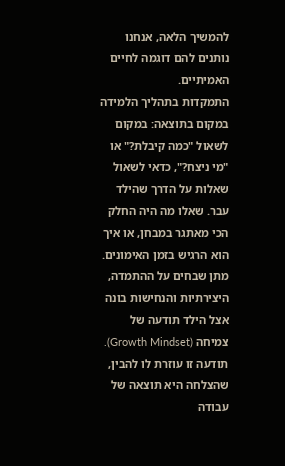להמשיך הלאה, אנחנו נותנים להם דוגמה לחיים האמיתיים.
התמקדות בתהליך הלמידה במקום בתוצאה: במקום לשאול "כמה קיבלת?" או "מי ניצח?", כדאי לשאול שאלות על הדרך שהילד עבר. שאלו מה היה החלק הכי מאתגר במבחן, או איך הוא הרגיש בזמן האימונים. מתן שבחים על ההתמדה, היצירתיות והנחישות בונה אצל הילד תודעה של צמיחה (Growth Mindset). תודעה זו עוזרת לו להבין, שהצלחה היא תוצאה של עבודה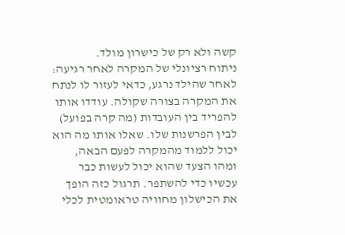קשה ולא רק של כישרון מולד.
ניתוח רציונלי של המקרה לאחר רגיעה: לאחר שהילד נרגע, כדאי לעזור לו לנתח את המקרה בצורה שקולה. עודדו אותו להפריד בין העובדות (מה קרה בפועל) לבין הפרשנות שלו. שאלו אותו מה הוא יכול ללמוד מהמקרה לפעם הבאה, ומהו הצעד שהוא יכול לעשות כבר עכשיו כדי להשתפר. תרגול כזה הופך את הכישלון מחוויה טראומטית לכלי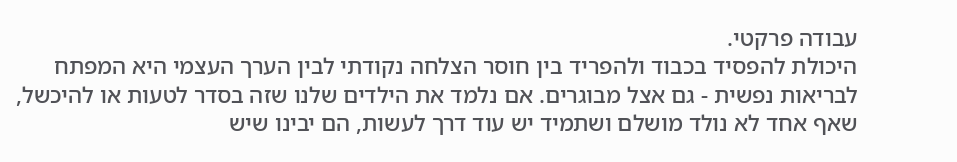עבודה פרקטי.
היכולת להפסיד בכבוד ולהפריד בין חוסר הצלחה נקודתי לבין הערך העצמי היא המפתח לבריאות נפשית - גם אצל מבוגרים. אם נלמד את הילדים שלנו שזה בסדר לטעות או להיכשל, שאף אחד לא נולד מושלם ושתמיד יש עוד דרך לעשות, הם יבינו שיש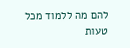להם מה ללמוד מכל טעות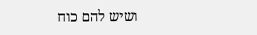ושיש להם כוח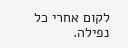לקום אחרי כל נפילה.